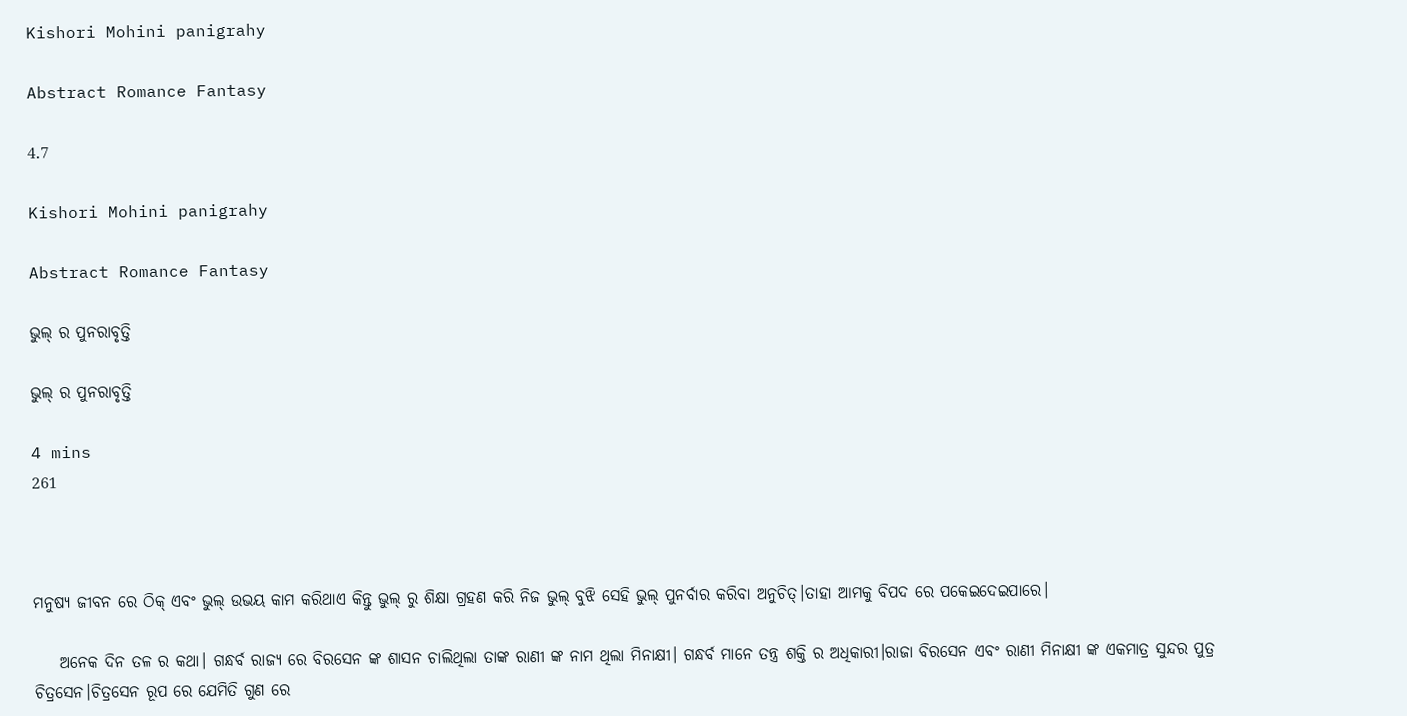Kishori Mohini panigrahy

Abstract Romance Fantasy

4.7

Kishori Mohini panigrahy

Abstract Romance Fantasy

ଭୁଲ୍ ର ପୁନରାବୃତ୍ତି

ଭୁଲ୍ ର ପୁନରାବୃତ୍ତି

4 mins
261



ମନୁଷ୍ୟ ଜୀବନ ରେ ଠିକ୍ ଏବଂ ଭୁଲ୍ ଉଭୟ କାମ କରିଥାଏ କିନ୍ତୁ ଭୁଲ୍ ରୁ ଶିକ୍ଷା ଗ୍ରହଣ କରି ନିଜ ଭୁଲ୍ ବୁଝି ସେହି ଭୁଲ୍ ପୁନର୍ବାର କରିବା ଅନୁଚିତ୍।ତାହା ଆମକୁ ବିପଦ ରେ ପକେଇଦେଇପାରେ।

    ଅନେକ ଦିନ ତଳ ର କଥା। ଗନ୍ଧର୍ବ ରାଜ୍ୟ ରେ ବିରସେନ ଙ୍କ ଶାସନ ଚାଲିଥିଲା ତାଙ୍କ ରାଣୀ ଙ୍କ ନାମ ଥିଲା ମିନାକ୍ଷୀ। ଗନ୍ଧର୍ବ ମାନେ ତନ୍ତ୍ର ଶକ୍ତି ର ଅଧିକାରୀ।ରାଜା ବିରସେନ ଏବଂ ରାଣୀ ମିନାକ୍ଷୀ ଙ୍କ ଏକମାତ୍ର ସୁନ୍ଦର ପୁତ୍ର ଚିତ୍ରସେନ।ଚିତ୍ରସେନ ରୂପ ରେ ଯେମିତି ଗୁଣ ରେ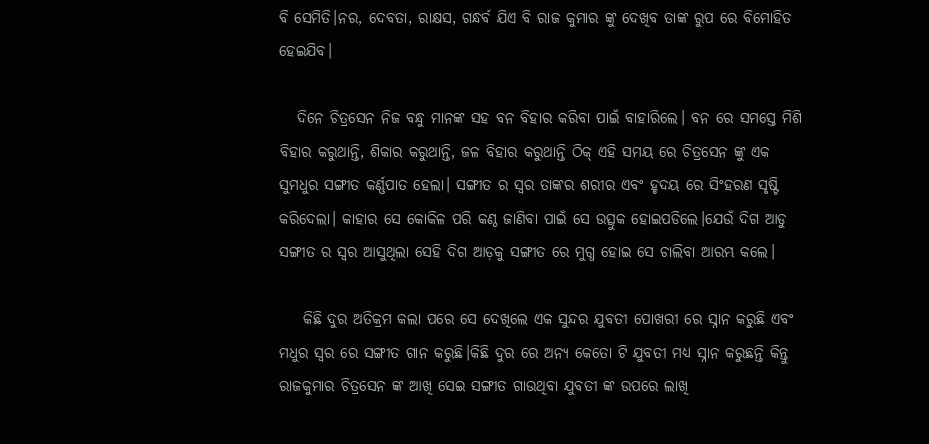ବି ସେମିତି।ନର, ଦେବତା, ରାକ୍ଷସ, ଗନ୍ଧର୍ବ ଯିଏ ବି ରାଜ କୁମାର ଙ୍କୁ ଦେଖିବ ତାଙ୍କ ରୁପ ରେ ବିମୋହିତ ହେଇଯିବ।

   ଦିନେ ଚିତ୍ରସେନ ନିଜ ବନ୍ଧୁ ମାନଙ୍କ ସହ ବନ ବିହାର କରିବା ପାଇଁ ବାହାରିଲେ। ବନ ରେ ସମସ୍ତେ ମିଶି ବିହାର କରୁଥାନ୍ତି, ଶିକାର କରୁଥାନ୍ତି, ଜଳ ବିହାର କରୁଥାନ୍ତି ଠିକ୍ ଏହି ସମୟ ରେ ଚିତ୍ରସେନ ଙ୍କୁ ଏକ ସୁମଧୁର ସଙ୍ଗୀତ କର୍ଣ୍ଣପାତ ହେଲା। ସଙ୍ଗୀତ ର ସ୍ୱର ତାଙ୍କର ଶରୀର ଏବଂ ହୃଦୟ ରେ ସିଂହରଣ ସୃଷ୍ଟି କରିଦେଲା। କାହାର ସେ କୋକିଳ ପରି କଣ୍ଠ ଜାଣିବା ପାଇଁ ସେ ଉତ୍ସୁକ ହୋଇପଡିଲେ।ଯେଉଁ ଦିଗ ଆଡୁ ସଙ୍ଗୀତ ର ସ୍ୱର ଆସୁଥିଲା ସେହି ଦିଗ ଆଡ଼କୁ ସଙ୍ଗୀତ ରେ ମୁଗ୍ଧ ହୋଇ ସେ ଚାଲିବା ଆରମ୍ଭ କଲେ।

    କିଛି ଦୁର ଅତିକ୍ରମ କଲା ପରେ ସେ ଦେଖିଲେ ଏକ ସୁନ୍ଦର ଯୁବତୀ ପୋଖରୀ ରେ ସ୍ନାନ କରୁଛି ଏବଂ ମଧୁର ସ୍ୱର ରେ ସଙ୍ଗୀତ ଗାନ କରୁଛି।କିଛି ଦୁର ରେ ଅନ୍ୟ କେତୋ ଟି ଯୁବତୀ ମଧ୍ୟ ସ୍ନାନ କରୁଛନ୍ତି କିନ୍ତୁ ରାଜକୁମାର ଚିତ୍ରସେନ ଙ୍କ ଆଖି ସେଇ ସଙ୍ଗୀତ ଗାଉଥିବା ଯୁବତୀ ଙ୍କ ଉପରେ ଲାଖି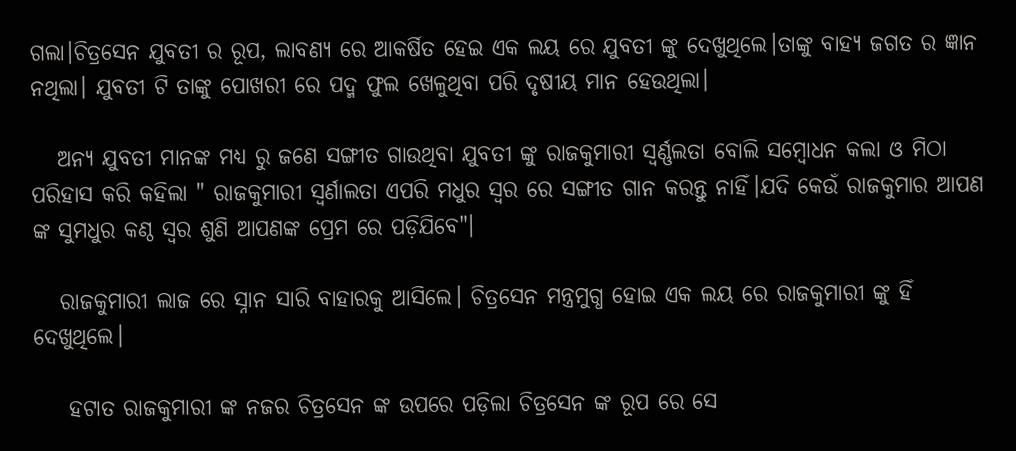ଗଲା।ଚିତ୍ରସେନ ଯୁବତୀ ର ରୂପ, ଲାବଣ୍ୟ ରେ ଆକର୍ଷିତ ହେଇ ଏକ ଲୟ ରେ ଯୁବତୀ ଙ୍କୁ ଦେଖୁଥିଲେ।ତାଙ୍କୁ ବାହ୍ୟ ଜଗତ ର ଜ୍ଞାନ ନଥିଲା। ଯୁବତୀ ଟି ତାଙ୍କୁ ପୋଖରୀ ରେ ପଦ୍ମ ଫୁଲ ଖେଳୁଥିବା ପରି ଦୃଷୀୟ ମାନ ହେଉଥିଲା।

   ଅନ୍ୟ ଯୁବତୀ ମାନଙ୍କ ମଧ୍ୟ ରୁ ଜଣେ ସଙ୍ଗୀତ ଗାଉଥିବା ଯୁବତୀ ଙ୍କୁ ରାଜକୁମାରୀ ସ୍ଵର୍ଣ୍ଣଲତା ବୋଲି ସମ୍ବୋଧନ କଲା ଓ ମିଠା ପରିହାସ କରି କହିଲା " ରାଜକୁମାରୀ ସ୍ୱର୍ଣାଲତା ଏପରି ମଧୁର ସ୍ୱର ରେ ସଙ୍ଗୀତ ଗାନ କରନ୍ତୁ ନାହିଁ।ଯଦି କେଉଁ ରାଜକୁମାର ଆପଣ ଙ୍କ ସୁମଧୁର କଣ୍ଠ ସ୍ବର ଶୁଣି ଆପଣଙ୍କ ପ୍ରେମ ରେ ପଡ଼ିଯିବେ"।

   ରାଜକୁମାରୀ ଲାଜ ରେ ସ୍ନାନ ସାରି ବାହାରକୁ ଆସିଲେ। ଚିତ୍ରସେନ ମନ୍ତ୍ରମୁଗ୍ଧ ହୋଇ ଏକ ଲୟ ରେ ରାଜକୁମାରୀ ଙ୍କୁ ହିଁ ଦେଖୁଥିଲେ।

    ହଟାତ ରାଜକୁମାରୀ ଙ୍କ ନଜର ଚିତ୍ରସେନ ଙ୍କ ଉପରେ ପଡ଼ିଲା ଚିତ୍ରସେନ ଙ୍କ ରୂପ ରେ ସେ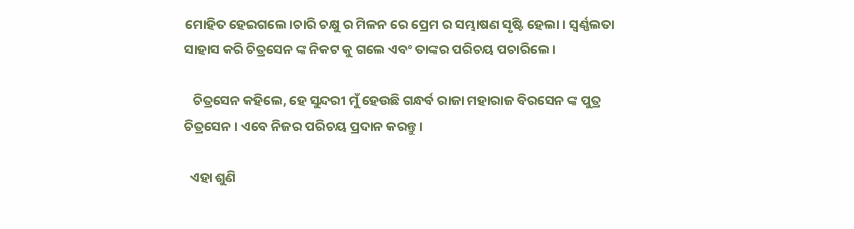ମୋହିତ ହେଇଗଲେ।ଚାରି ଚକ୍ଷୁ ର ମିଳନ ରେ ପ୍ରେମ ର ସମ୍ଭାଷଣ ସୃଷ୍ଟି ହେଲା। ସ୍ଵର୍ଣ୍ଣଲତା ସାହାସ କରି ଚିତ୍ରସେନ ଙ୍କ ନିକଟ କୁ ଗଲେ ଏବଂ ତାଙ୍କର ପରିଚୟ ପଚାରିଲେ।

   ଚିତ୍ରସେନ କହିଲେ, ହେ ସୁନ୍ଦରୀ ମୁଁ ହେଉଛି ଗନ୍ଧର୍ବ ରାଜା ମହାରାଜ ବିରସେନ ଙ୍କ ପୁତ୍ର ଚିତ୍ରସେନ। ଏବେ ନିଜର ପରିଚୟ ପ୍ରଦାନ କରନ୍ତୁ।

  ଏହା ଶୁଣି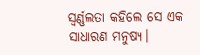ସ୍ଵର୍ଣ୍ଣଲତା କହିଲେ ସେ ଏକ ସାଧାରଣ ମନୁଷ୍ୟ।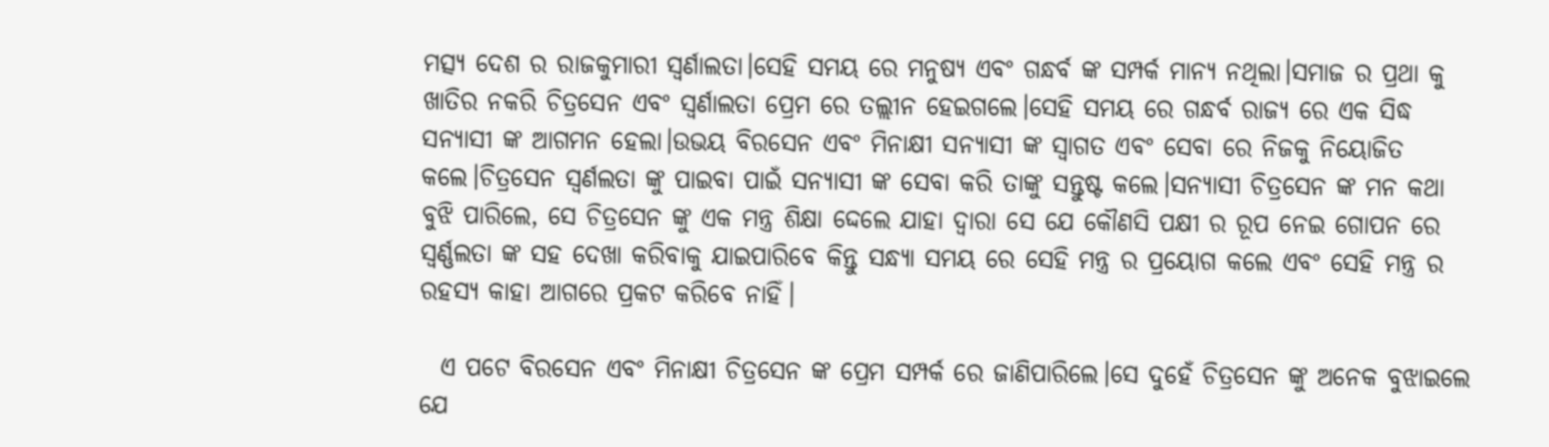ମତ୍ସ୍ୟ ଦେଶ ର ରାଜକୁମାରୀ ସ୍ୱର୍ଣାଲତା।ସେହି ସମୟ ରେ ମନୁଷ୍ୟ ଏବଂ ଗନ୍ଧର୍ବ ଙ୍କ ସମ୍ପର୍କ ମାନ୍ୟ ନଥିଲା।ସମାଜ ର ପ୍ରଥା କୁ ଖାତିର ନକରି ଚିତ୍ରସେନ ଏବଂ ସ୍ୱର୍ଣାଲତା ପ୍ରେମ ରେ ତଲ୍ଲୀନ ହେଇଗଲେ।ସେହି ସମୟ ରେ ଗନ୍ଧର୍ବ ରାଜ୍ୟ ରେ ଏକ ସିଦ୍ଧ ସନ୍ୟାସୀ ଙ୍କ ଆଗମନ ହେଲା।ଉଭୟ ବିରସେନ ଏବଂ ମିନାକ୍ଷୀ ସନ୍ୟାସୀ ଙ୍କ ସ୍ବାଗତ ଏବଂ ସେବା ରେ ନିଜକୁ ନିୟୋଜିତ କଲେ।ଚିତ୍ରସେନ ସ୍ୱର୍ଣଲତା ଙ୍କୁ ପାଇବା ପାଇଁ ସନ୍ୟାସୀ ଙ୍କ ସେବା କରି ତାଙ୍କୁ ସନ୍ତୁଷ୍ଟ କଲେ।ସନ୍ୟାସୀ ଚିତ୍ରସେନ ଙ୍କ ମନ କଥା ବୁଝି ପାରିଲେ, ସେ ଚିତ୍ରସେନ ଙ୍କୁ ଏକ ମନ୍ତ୍ର ଶିକ୍ଷା ଦ୍ଦେଲେ ଯାହା ଦ୍ଵାରା ସେ ଯେ କୌଣସି ପକ୍ଷୀ ର ରୂପ ନେଇ ଗୋପନ ରେ ସ୍ଵର୍ଣ୍ଣଲତା ଙ୍କ ସହ ଦେଖା କରିବାକୁ ଯାଇପାରିବେ କିନ୍ତୁ ସନ୍ଧ୍ୟା ସମୟ ରେ ସେହି ମନ୍ତ୍ର ର ପ୍ରୟୋଗ କଲେ ଏବଂ ସେହି ମନ୍ତ୍ର ର ରହସ୍ୟ କାହା ଆଗରେ ପ୍ରକଟ କରିବେ ନାହିଁ।

  ଏ ପଟେ ବିରସେନ ଏବଂ ମିନାକ୍ଷୀ ଚିତ୍ରସେନ ଙ୍କ ପ୍ରେମ ସମ୍ପର୍କ ରେ ଜାଣିପାରିଲେ।ସେ ଦୁହେଁ ଚିତ୍ରସେନ ଙ୍କୁ ଅନେକ ବୁଝାଇଲେ ଯେ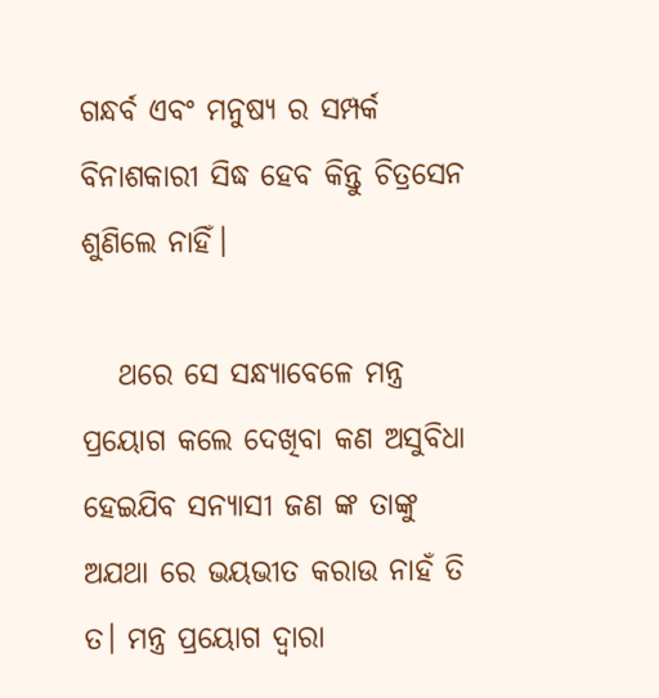ଗନ୍ଧର୍ବ ଏବଂ ମନୁଷ୍ୟ ର ସମ୍ପର୍କ ବିନାଶକାରୀ ସିଦ୍ଧ ହେବ କିନ୍ତୁ ଚିତ୍ରସେନ ଶୁଣିଲେ ନାହିଁ।

   ଥରେ ସେ ସନ୍ଧ୍ୟାବେଳେ ମନ୍ତ୍ର ପ୍ରୟୋଗ କଲେ ଦେଖିବା କଣ ଅସୁବିଧା ହେଇଯିବ ସନ୍ୟାସୀ ଜଣ ଙ୍କ ତାଙ୍କୁ ଅଯଥା ରେ ଭୟଭୀତ କରାଉ ନାହଁ ତି ତ। ମନ୍ତ୍ର ପ୍ରୟୋଗ ଦ୍ଵାରା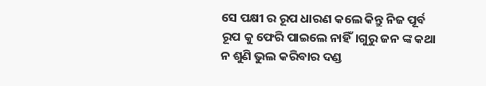ସେ ପକ୍ଷୀ ର ରୂପ ଧାରଣ କଲେ କିନ୍ତୁ ନିଜ ପୂର୍ବ ରୂପ କୁ ଫେରି ପାଇଲେ ନାହିଁ।ଗୁରୁ ଜନ ଙ୍କ କଥା ନ ଶୁଣି ଭୁଲ କରିବାର ଦଣ୍ଡ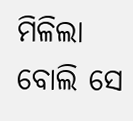ମିଳିଲା ବୋଲି ସେ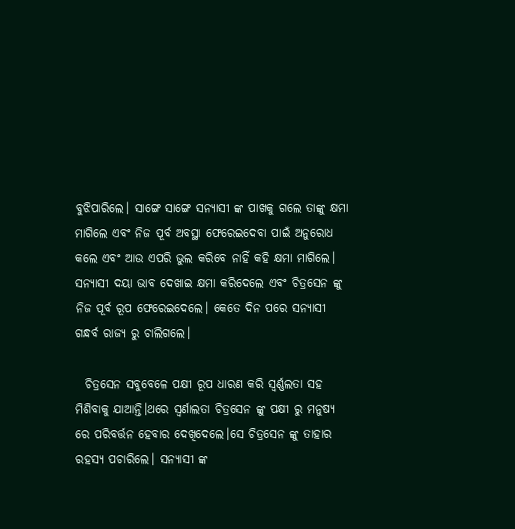ବୁଝିପାରିଲେ। ସାଙ୍ଗେ ସାଙ୍ଗେ ସନ୍ୟାସୀ ଙ୍କ ପାଖକୁ ଗଲେ ତାଙ୍କୁ କ୍ଷମା ମାଗିଲେ ଏବଂ ନିଜ ପୂର୍ବ ଅବସ୍ଥା ଫେରେଇଦେବା ପାଇଁ ଅନୁରୋଧ କଲେ ଏବଂ ଆଉ ଏପରି ଭୁଲ କରିବେ ନାହିଁ କହି କ୍ଷମା ମାଗିଲେ। ସନ୍ୟାସୀ ଦୟା ଭାବ ଦେଖାଇ କ୍ଷମା କରିଦେଲେ ଏବଂ ଚିତ୍ରସେନ ଙ୍କୁ ନିଜ ପୂର୍ବ ରୂପ ଫେରେଇଦେଲେ। କେତେ ଦିନ ପରେ ସନ୍ୟାସୀ ଗନ୍ଧର୍ବ ରାଜ୍ୟ ରୁ ଚାଲିଗଲେ।

  ଚିତ୍ରସେନ ସବୁବେଳେ ପକ୍ଷୀ ରୂପ ଧାରଣ କରି ସ୍ଵର୍ଣ୍ଣଲତା ସହ ମିଶିବାକୁ ଯାଆନ୍ତି।ଥରେ ସ୍ୱର୍ଣାଲତା ଚିତ୍ରସେନ ଙ୍କୁ ପକ୍ଷୀ ରୁ ମନୁଷ୍ୟ ରେ ପରିବର୍ତ୍ତନ ହେବାର ଦେଖିଦେଲେ।ସେ ଚିତ୍ରସେନ ଙ୍କୁ ତାହାର ରହସ୍ୟ ପଚାରିଲେ। ସନ୍ୟାସୀ ଙ୍କ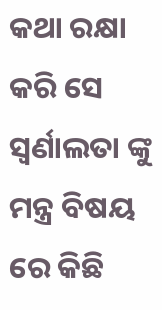କଥା ରକ୍ଷା କରି ସେ ସ୍ୱର୍ଣାଲତା ଙ୍କୁ ମନ୍ତ୍ର ବିଷୟ ରେ କିଛି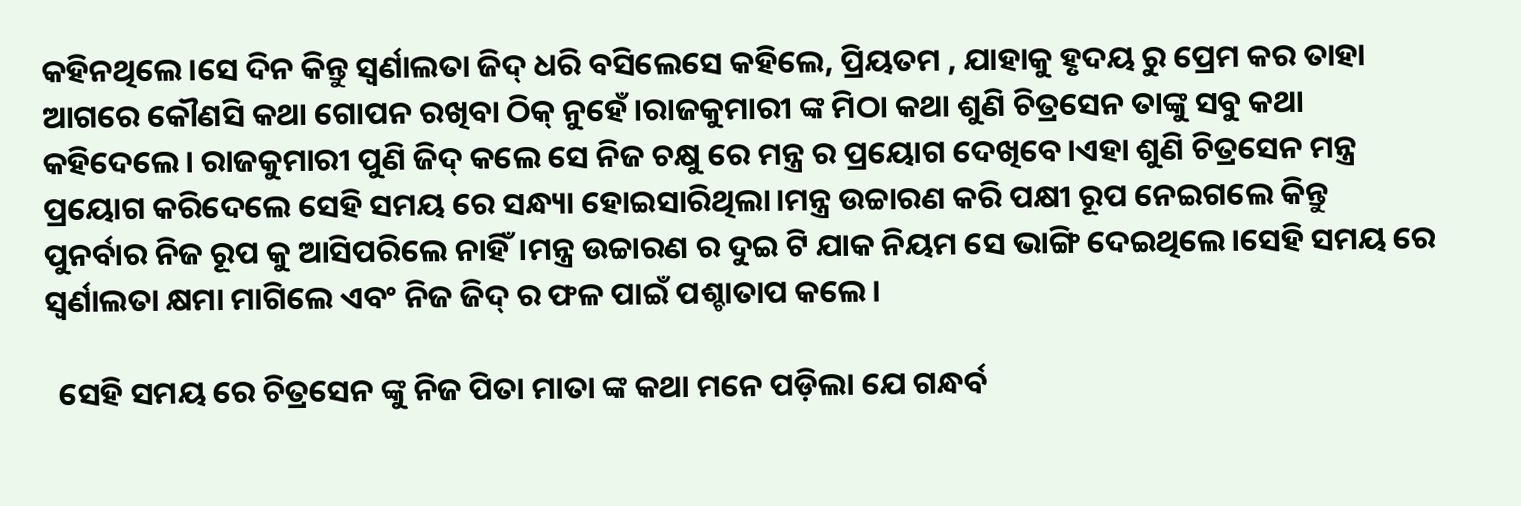କହିନଥିଲେ।ସେ ଦିନ କିନ୍ତୁ ସ୍ୱର୍ଣାଲତା ଜିଦ୍ ଧରି ବସିଲେସେ କହିଲେ, ପ୍ରିୟତମ , ଯାହାକୁ ହୃଦୟ ରୁ ପ୍ରେମ କର ତାହା ଆଗରେ କୌଣସି କଥା ଗୋପନ ରଖିବା ଠିକ୍ ନୁହେଁ।ରାଜକୁମାରୀ ଙ୍କ ମିଠା କଥା ଶୁଣି ଚିତ୍ରସେନ ତାଙ୍କୁ ସବୁ କଥା କହିଦେଲେ। ରାଜକୁମାରୀ ପୁଣି ଜିଦ୍ କଲେ ସେ ନିଜ ଚକ୍ଷୁ ରେ ମନ୍ତ୍ର ର ପ୍ରୟୋଗ ଦେଖିବେ।ଏହା ଶୁଣି ଚିତ୍ରସେନ ମନ୍ତ୍ର ପ୍ରୟୋଗ କରିଦେଲେ ସେହି ସମୟ ରେ ସନ୍ଧ୍ୟା ହୋଇସାରିଥିଲା।ମନ୍ତ୍ର ଉଚ୍ଚାରଣ କରି ପକ୍ଷୀ ରୂପ ନେଇଗଲେ କିନ୍ତୁ ପୁନର୍ବାର ନିଜ ରୂପ କୁ ଆସିପରିଲେ ନାହିଁ।ମନ୍ତ୍ର ଉଚ୍ଚାରଣ ର ଦୁଇ ଟି ଯାକ ନିୟମ ସେ ଭାଙ୍ଗି ଦେଇଥିଲେ।ସେହି ସମୟ ରେ ସ୍ୱର୍ଣାଲତା କ୍ଷମା ମାଗିଲେ ଏବଂ ନିଜ ଜିଦ୍ ର ଫଳ ପାଇଁ ପଶ୍ଚାତାପ କଲେ।

  ସେହି ସମୟ ରେ ଚିତ୍ରସେନ ଙ୍କୁ ନିଜ ପିତା ମାତା ଙ୍କ କଥା ମନେ ପଡ଼ିଲା ଯେ ଗନ୍ଧର୍ବ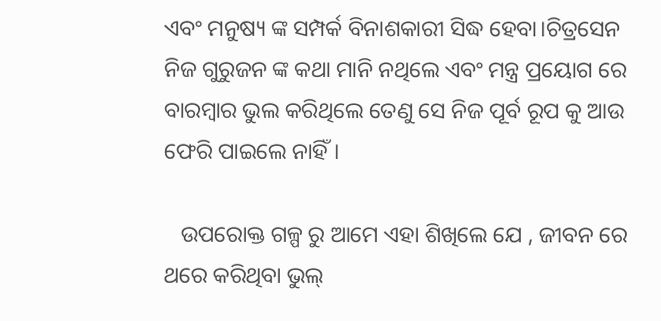ଏବଂ ମନୁଷ୍ୟ ଙ୍କ ସମ୍ପର୍କ ବିନାଶକାରୀ ସିଦ୍ଧ ହେବା।ଚିତ୍ରସେନ ନିଜ ଗୁରୁଜନ ଙ୍କ କଥା ମାନି ନଥିଲେ ଏବଂ ମନ୍ତ୍ର ପ୍ରୟୋଗ ରେ ବାରମ୍ୱାର ଭୁଲ କରିଥିଲେ ତେଣୁ ସେ ନିଜ ପୂର୍ବ ରୂପ କୁ ଆଉ ଫେରି ପାଇଲେ ନାହିଁ।

   ଉପରୋକ୍ତ ଗଳ୍ପ ରୁ ଆମେ ଏହା ଶିଖିଲେ ଯେ , ଜୀବନ ରେ ଥରେ କରିଥିବା ଭୁଲ୍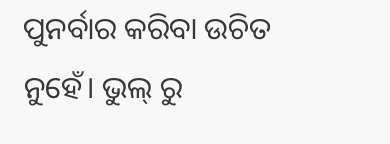ପୁନର୍ବାର କରିବା ଉଚିତ ନୁହେଁ। ଭୁଲ୍ ରୁ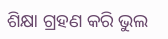ଶିକ୍ଷା ଗ୍ରହଣ କରି ଭୁଲ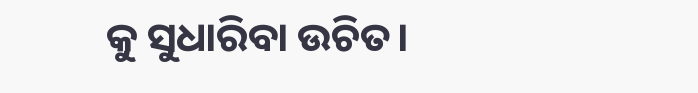କୁ ସୁଧାରିବା ଉଚିତ।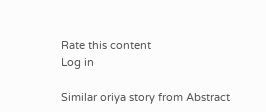Rate this content
Log in

Similar oriya story from Abstract